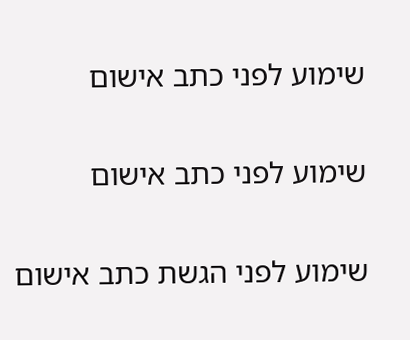שימוע לפני כתב אישום

שימוע לפני כתב אישום

שימוע לפני הגשת כתב אישום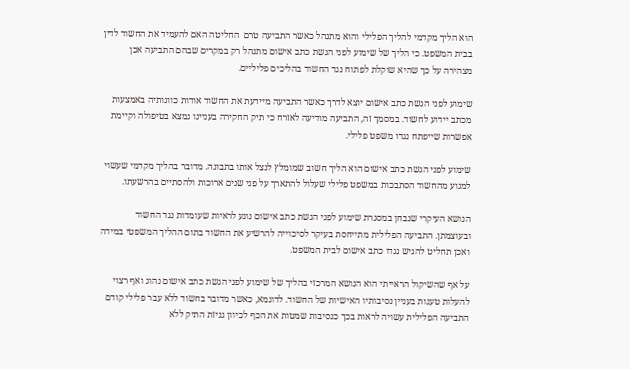הוא הליך מקדמי להליך הפלילי והוא מתנהל כאשר התביעה טרם  החליטה האם להעמיד את החשוד לדין בבית המשפט. כי הליך של שימוע לפני הגשת כתב אישום מתנהל רק במקרים שבהם התביעה אכן מצהירה על כך שהיא שוקלת לפתוח נגד החשוד בהליכים פליליים.

שימוע לפני הגשת כתב אישום יוצא לדרך כאשר התביעה מיידעת את החשוד אודות כוונותיה באמצעות מכתב יידוע לחשוד. במסמך זה, התביעה מודיעה לאזרח כי תיק החקירה בעניינו נמצא בטיפולה וקיימת אפשרות שייפתח נגדו משפט פלילי.

שימוע לפני הגשת כתב אישום הוא הליך חשוב שמומלץ לנצל אותו בתבונה. מדובר בהליך מקדמי שעשוי למנוע מהחשוד הסתבכות במשפט פלילי שעלול להתארך על פני שנים ארוכות ולהסתיים בהרשעתו.

הנושא העיקרי שנבחן במסגרת שימוע לפני הגשת כתב אישום נוגע לראיות שעומדות נגד החשוד ובעוצמתן. התביעה הפלילית מתייחסת בעיקר לסיכוייה להרשיע את החשוד בתום ההליך המשפטי במידה ואכן תחליט להגיש נגדו כתב אישום לבית המשפט.

על אף שהשיקול הראייתי הוא הנושא המרכזי בהליך של שימוע לפני הגשת כתב אישום נהוג ואף רצוי להעלות טענות בעניין נסיבותיו האישיות של החשוד. לדוגמא, כאשר מדובר בחשוד ללא עבר פלילי קודם התביעה הפלילית עשויה לראות בכך כנסיבות שמטות את הכף לכיוון גניזת התיק ללא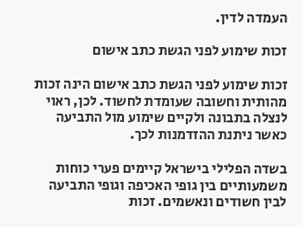העמדה לדין.

זכות שימוע לפני הגשת כתב אישום

זכות שימוע לפני הגשת כתב אישום הינה זכות מהותית וחשובה שעומדת לחשוד. לכן, ראוי לנצלה בתבונה ולקיים שימוע מול התביעה כאשר ניתנת ההזדמנות לכך.

בשדה הפלילי בישראל קיימים פערי כוחות משמעותיים בין גופי האכיפה וגופי התביעה לבין חשודים ונאשמים. זכות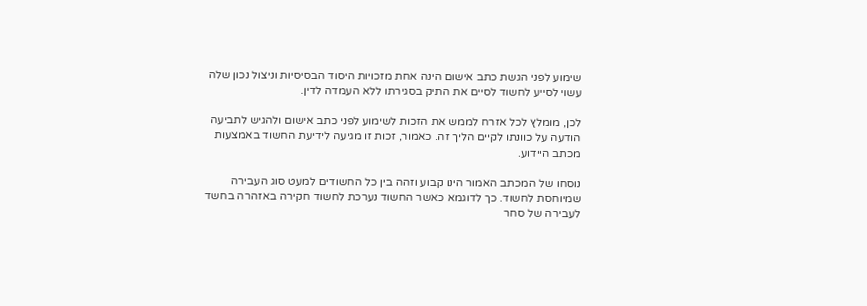שימוע לפני הגשת כתב אישום הינה אחת מזכויות היסוד הבסיסיות וניצול נכון שלה עשוי לסייע לחשוד לסיים את התיק בסגירתו ללא העמדה לדין.

לכן, מומלץ לכל אזרח לממש את הזכות לשימוע לפני כתב אישום ולהגיש לתביעה הודעה על כוונתו לקיים הליך זה. כאמור, זכות זו מגיעה לידיעת החשוד באמצעות מכתב היידוע.

נוסחו של המכתב האמור הינו קבוע וזהה בין כל החשודים למעט סוג העבירה שמיוחסת לחשוד. כך לדוגמא כאשר החשוד נערכת לחשוד חקירה באזהרה בחשד לעבירה של סחר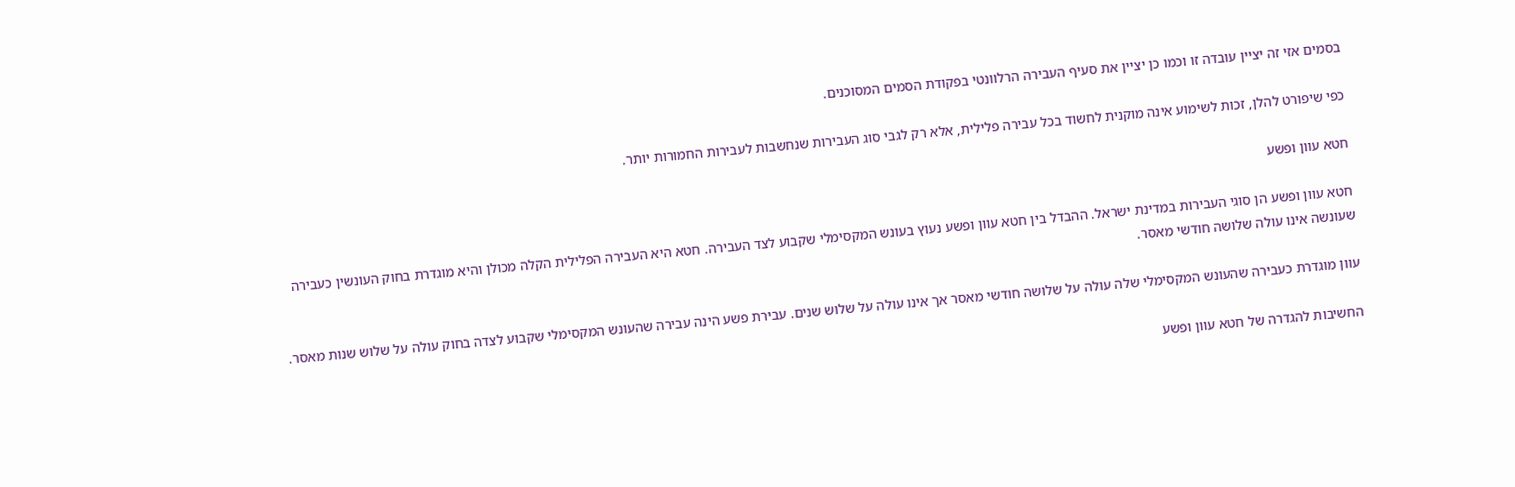בסמים אזי זה יציין עובדה זו וכמו כן יציין את סעיף העבירה הרלוונטי בפקודת הסמים המסוכנים.

כפי שיפורט להלן, זכות לשימוע אינה מוקנית לחשוד בכל עבירה פלילית, אלא רק לגבי סוג העבירות שנחשבות לעבירות החמורות יותר.

חטא עוון ופשע

חטא עוון ופשע הן סוגי העבירות במדינת ישראל. ההבדל בין חטא עוון ופשע נעוץ בעונש המקסימלי שקבוע לצד העבירה. חטא היא העבירה הפלילית הקלה מכולן והיא מוגדרת בחוק העונשין כעבירה שעונשה אינו עולה שלושה חודשי מאסר.

עוון מוגדרת כעבירה שהעונש המקסימלי שלה עולה על שלושה חודשי מאסר אך אינו עולה על שלוש שנים. עבירת פשע הינה עבירה שהעונש המקסימלי שקבוע לצדה בחוק עולה על שלוש שנות מאסר.

החשיבות להגדרה של חטא עוון ופשע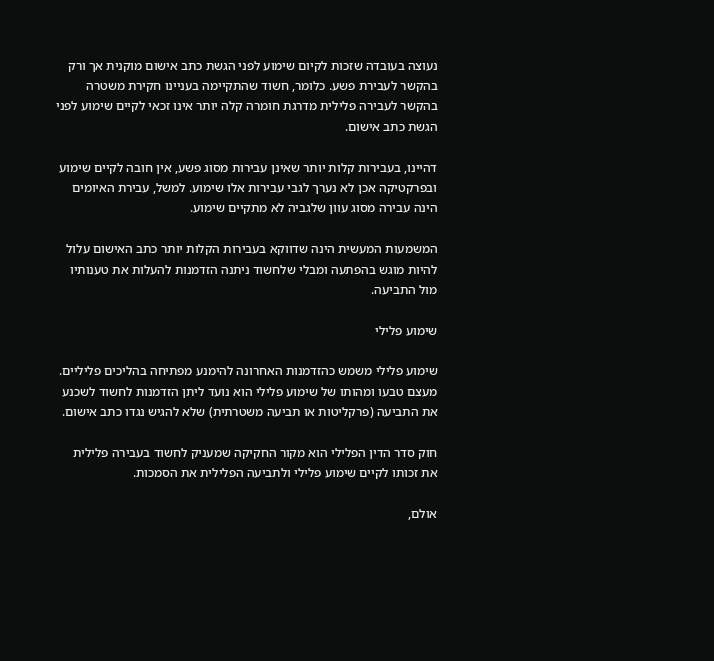נעוצה בעובדה שזכות לקיום שימוע לפני הגשת כתב אישום מוקנית אך ורק בהקשר לעבירת פשע. כלומר, חשוד שהתקיימה בעניינו חקירת משטרה בהקשר לעבירה פלילית מדרגת חומרה קלה יותר אינו זכאי לקיים שימוע לפני הגשת כתב אישום.

דהיינו, בעבירות קלות יותר שאינן עבירות מסוג פשע, אין חובה לקיים שימוע ובפרקטיקה אכן לא נערך לגבי עבירות אלו שימוע. למשל, עבירת האיומים הינה עבירה מסוג עוון שלגביה לא מתקיים שימוע.

המשמעות המעשית הינה שדווקא בעבירות הקלות יותר כתב האישום עלול להיות מוגש בהפתעה ומבלי שלחשוד ניתנה הזדמנות להעלות את טענותיו מול התביעה.

שימוע פלילי

שימוע פלילי משמש כהזדמנות האחרונה להימנע מפתיחה בהליכים פליליים. מעצם טבעו ומהותו של שימוע פלילי הוא נועד ליתן הזדמנות לחשוד לשכנע את התביעה (פרקליטות או תביעה משטרתית) שלא להגיש נגדו כתב אישום.

חוק סדר הדין הפלילי הוא מקור החקיקה שמעניק לחשוד בעבירה פלילית את זכותו לקיים שימוע פלילי ולתביעה הפלילית את הסמכות.

אולם,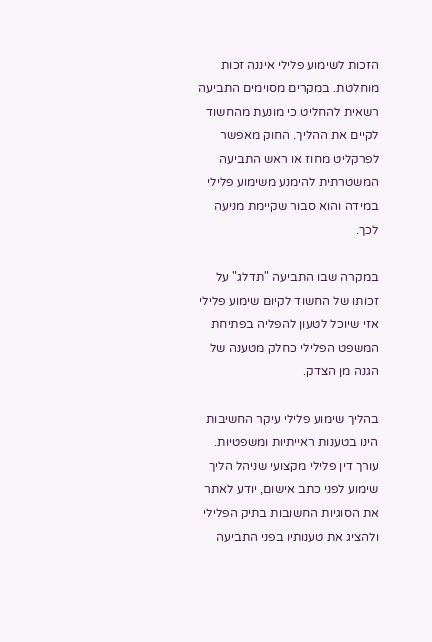הזכות לשימוע פלילי איננה זכות מוחלטת. במקרים מסוימים התביעה רשאית להחליט כי מונעת מהחשוד לקיים את ההליך. החוק מאפשר לפרקליט מחוז או ראש התביעה המשטרתית להימנע משימוע פלילי במידה והוא סבור שקיימת מניעה לכך.

במקרה שבו התביעה "תדלג" על זכותו של החשוד לקיום שימוע פלילי אזי שיוכל לטעון להפליה בפתיחת המשפט הפלילי כחלק מטענה של הגנה מן הצדק.

בהליך שימוע פלילי עיקר החשיבות הינו בטענות ראייתיות ומשפטיות. עורך דין פלילי מקצועי שניהל הליך שימוע לפני כתב אישום, יודע לאתר את הסוגיות החשובות בתיק הפלילי ולהציג את טענותיו בפני התביעה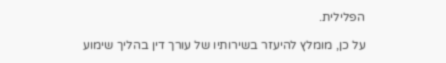הפלילית.

על כן, מומלץ להיעזר בשירותיו של עורך דין בהליך שימוע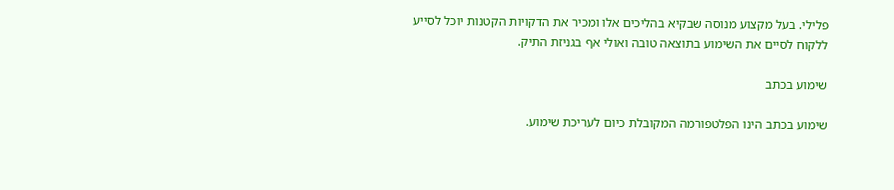פלילי. בעל מקצוע מנוסה שבקיא בהליכים אלו ומכיר את הדקויות הקטנות יוכל לסייע ללקוח לסיים את השימוע בתוצאה טובה ואולי אף בגניזת התיק.

שימוע בכתב

שימוע בכתב הינו הפלטפורמה המקובלת כיום לעריכת שימוע.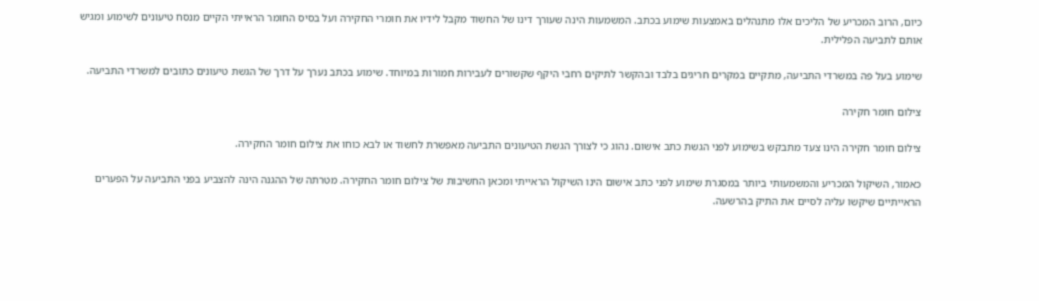כיום, הרוב המכריע של הליכים אלו מתנהלים באמצעות שימוע בכתב. המשמעות הינה שעורך דינו של החשוד מקבל לידיו את חומרי החקירה ועל בסיס החומר הראייתי הקיים מנסח טיעונים לשימוע ומגיש אותם לתביעה הפלילית.

שימוע בעל פה במשרדי התביעה, מתקיים במקרים חריגים בלבד ובהקשר לתיקים רחבי היקף שקשורים לעבירות חמורות במיוחד. שימוע בכתב נערך על דרך של הגשת טיעונים כתובים למשרדי התביעה.

צילום חומר חקירה

צילום חומר חקירה הינו צעד מתבקש בשימוע לפני הגשת כתב אישום. נהוג כי לצורך הגשת הטיעונים התביעה מאפשרת לחשוד או לבא כוחו את צילום חומר החקירה.

כאמור, השיקול המכריע והמשמעותי ביותר במסגרת שימוע לפני כתב אישום הינו השיקול הראייתי ומכאן החשיבות של צילום חומר החקירה. מטרתה של ההגנה הינה להצביע בפני התביעה על הפערים הראייתיים שיקשו עליה לסיים את התיק בהרשעה.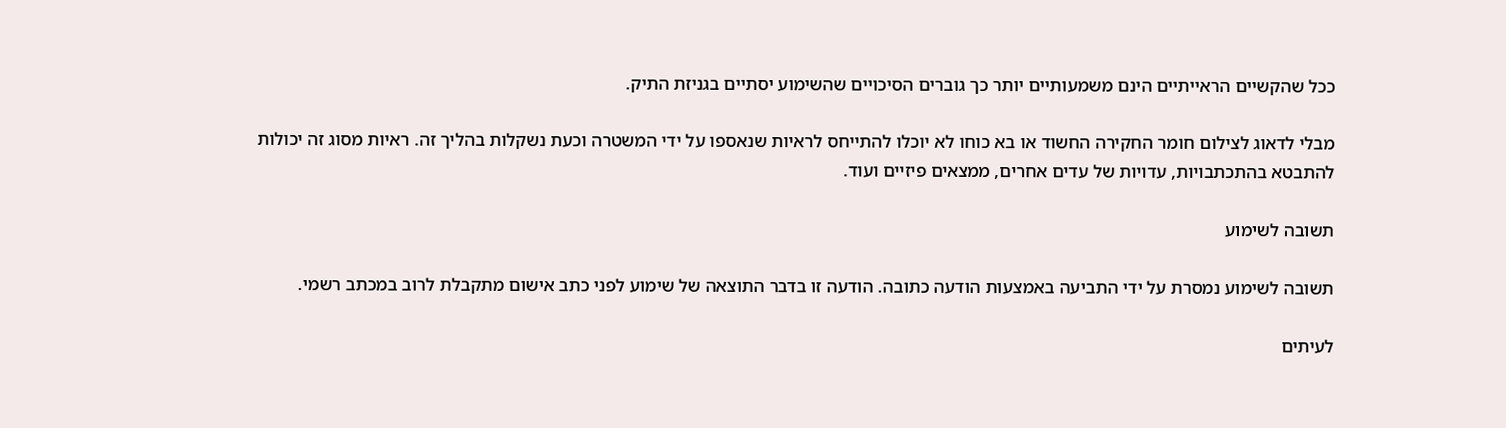ככל שהקשיים הראייתיים הינם משמעותיים יותר כך גוברים הסיכויים שהשימוע יסתיים בגניזת התיק.

מבלי לדאוג לצילום חומר החקירה החשוד או בא כוחו לא יוכלו להתייחס לראיות שנאספו על ידי המשטרה וכעת נשקלות בהליך זה. ראיות מסוג זה יכולות להתבטא בהתכתבויות, עדויות של עדים אחרים, ממצאים פיזיים ועוד.

תשובה לשימוע

תשובה לשימוע נמסרת על ידי התביעה באמצעות הודעה כתובה. הודעה זו בדבר התוצאה של שימוע לפני כתב אישום מתקבלת לרוב במכתב רשמי.

לעיתים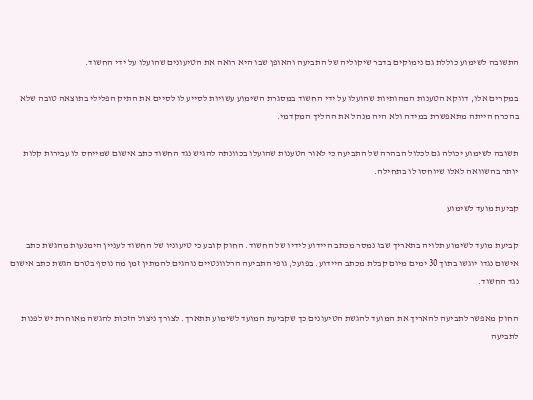התשובה לשימוע כוללת גם נימוקים בדבר שיקוליה של התביעה והאופן שבו היא רואה את הטיעונים שהועלו על ידי החשוד.

במקרים אלו, דווקא הטענות המהותיות שהועלו על ידי החשוד במסגרת השימוע עשויות לסייע לו לסיים את התיק הפלילי בתוצאה טובה שלא בהכרח הייתה מתאפשרת במידה ולא היה מנהל את ההליך המקדמי.

תשובה לשימוע יכולה גם לכלול הבהרה של התביעה כי לאור הטענות שהועלו בכוונתה להגיש נגד החשוד כתב אישום שמייחס לו עבירות קלות יותר בהשוואה לאלו שיוחסו לו בתחילה.

קביעת מועד לשימוע

קביעת מועד לשימוע תלויה בתאריך שבו נמסר מכתב היידוע לידיו של החשוד. החוק קובע כי טיעוניו של החשוד לעניין הימנעות מהגשת כתב אישום נגדו יוגשו בתוך 30 ימים מיום קבלת מכתב היידוע. בפועל, גופי התביעה הרלוונטיים נוהגים להמתין זמן מה נוסף בטרם הגשת כתב אישום נגד החשוד.

החוק מאפשר לתביעה להאריך את המועד להגשת הטיעונים כך שקביעת המועד לשימוע תתארך. לצורך ניצול הזכות להגשה מאוחרת יש לפנות לתביעה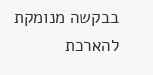בבקשה מנומקת להארכת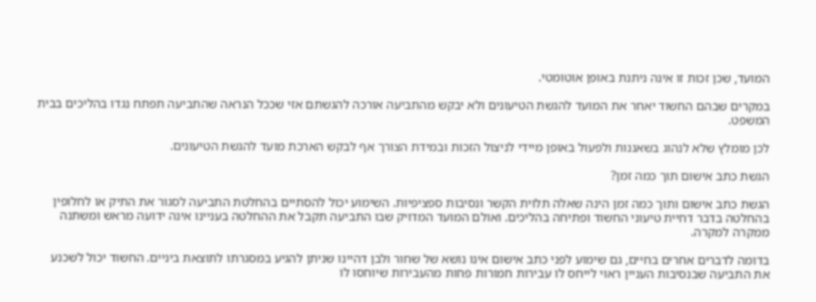המועד, שכן זכות זו אינה ניתנת באופן אוטומטי.

במקרים שבהם החשוד יאחר את המועד להגשת הטיעונים ולא יבקש מהתביעה אורכה להגשתם אזי שככל הנראה שהתביעה תפתח נגדו בהליכים בבית המשפט.

לכן מומלץ שלא לנהוג בשאננות ולפעול באופן מיידי לניצול הזכות ובמידת הצורך אף לבקש הארכת מועד להגשת הטיעונים.

הגשת כתב אישום תוך כמה זמן?

הגשת כתב אישום ותוך כמה זמן הינה שאלה תלוית הקשר ונסיבות ספציפיות. השימוע יכול להסתיים בהחלטת התביעה לסגור את התיק או לחלופין בהחלטה בדבר דחיית טיעוני החשוד ופתיחה בהליכים. ואולם המועד המדויק שבו התביעה תקבל את ההחלטה בעניינו אינה ידועה מראש ומשתנה ממקרה למקרה.

בדומה לדברים אחרים בחיים, גם שימוע לפני כתב אישום אינו נושא של שחור ולבן דהיינו שניתן להגיע במסגרתו לתוצאת ביניים. החשוד יכול לשכנע את התביעה שבנסיבות העניין ראוי לייחס לו עבירות חמורות פחות מהעבירות שיוחסו לו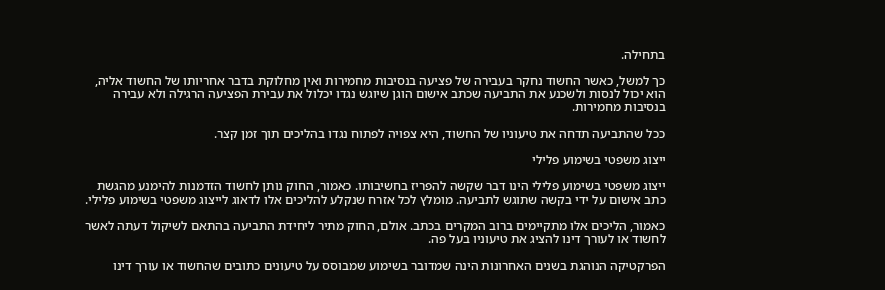בתחילה.

כך למשל, כאשר החשוד נחקר בעבירה של פציעה בנסיבות מחמירות ואין מחלוקת בדבר אחריותו של החשוד אליה, הוא יכול לנסות ולשכנע את התביעה שכתב אישום הוגן שיוגש נגדו יכלול את עבירת הפציעה הרגילה ולא עבירה בנסיבות מחמירות.

ככל שהתביעה תדחה את טיעוניו של החשוד, היא צפויה לפתוח נגדו בהליכים תוך זמן קצר.

ייצוג משפטי בשימוע פלילי

ייצוג משפטי בשימוע פלילי הינו דבר שקשה להפריז בחשיבותו. כאמור, החוק נותן לחשוד הזדמנות להימנע מהגשת כתב אישום על ידי בקשה שתוגש לתביעה. מומלץ לכל אזרח שנקלע להליכים אלו לדאוג לייצוג משפטי בשימוע פלילי.

כאמור, הליכים אלו מתקיימים ברוב המקרים בכתב. אולם, החוק מתיר ליחידת התביעה בהתאם לשיקול דעתה לאשר לחשוד או לעורך דינו להציג את טיעוניו בעל פה.

הפרקטיקה הנוהגת בשנים האחרונות הינה שמדובר בשימוע שמבוסס על טיעונים כתובים שהחשוד או עורך דינו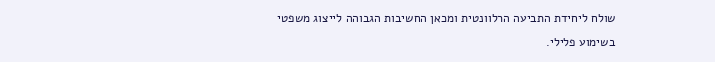שולח ליחידת התביעה הרלוונטית ומכאן החשיבות הגבוהה לייצוג משפטי בשימוע פלילי.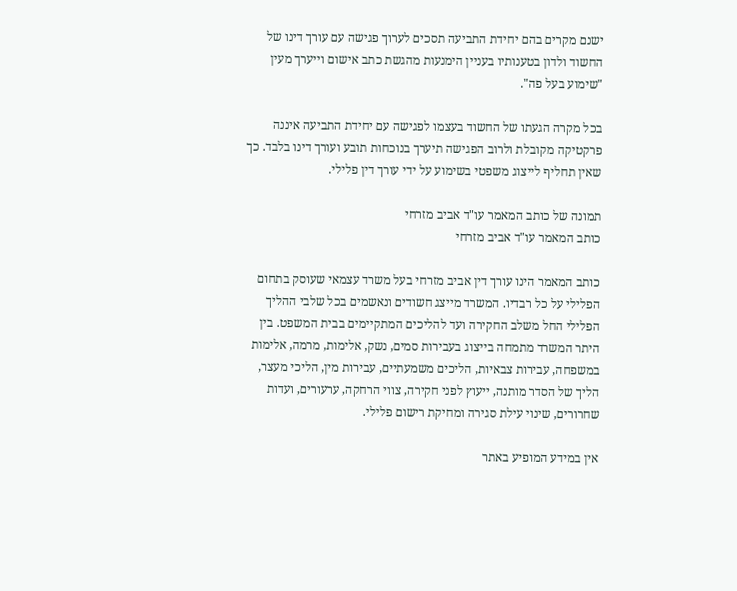ישנם מקרים בהם יחידת התביעה תסכים לערוך פגישה עם עורך דינו של החשוד ולדון בטענותיו בעניין הימנעות מהגשת כתב אישום וייערך מעין "שימוע בעל פה".

בכל מקרה הגעתו של החשוד בעצמו לפגישה עם יחידת התביעה איננה פרקטיקה מקובלת ולרוב הפגישה תיערך בנוכחות תובע ועורך דינו בלבד. כך שאין תחליף לייצוג משפטי בשימוע על ידי עורך דין פלילי.

תמונה של כותב המאמר עו"ד אביב מזרחי
כותב המאמר עו"ד אביב מזרחי

כותב המאמר הינו עורך דין אביב מזרחי בעל משרד עצמאי שעוסק בתחום הפלילי על כל רבדיו. המשרד מייצג חשודים ונאשמים בכל שלבי ההליך הפלילי החל משלב החקירה ועד להליכים המתקיימים בבית המשפט. בין היתר המשרד מתמחה בייצוג בעבירות סמים, נשק, אלימות, מרמה, אלימות במשפחה, עבירות צבאיות, הליכים משמעתיים, עבירות מין, הליכי מעצר, הליך של הסדר מותנה, ייעוץ לפני חקירה, צווי הרחקה, ערעורים, ועדות שחרורים, שינוי עילת סגירה ומחיקת רישום פלילי.

אין במידע המופיע באתר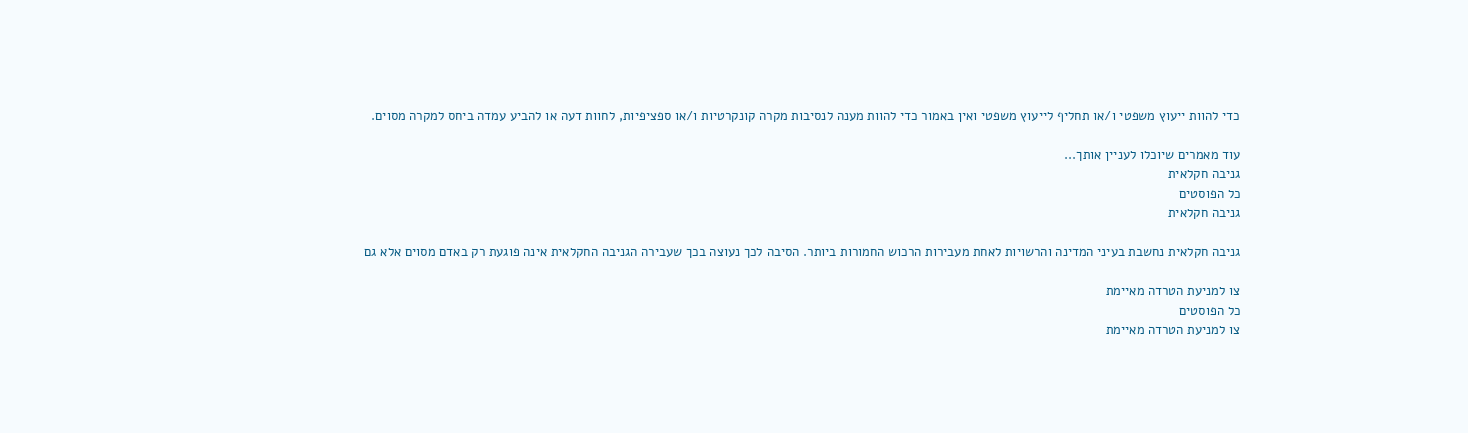כדי להוות ייעוץ משפטי ו/או תחליף לייעוץ משפטי ואין באמור כדי להוות מענה לנסיבות מקרה קונקרטיות ו/או ספציפיות, לחוות דעה או להביע עמדה ביחס למקרה מסוים.

עוד מאמרים שיוכלו לעניין אותך...
גניבה חקלאית
כל הפוסטים
גניבה חקלאית

גניבה חקלאית נחשבת בעיני המדינה והרשויות לאחת מעבירות הרכוש החמורות ביותר. הסיבה לכך נעוצה בכך שעבירה הגניבה החקלאית אינה פוגעת רק באדם מסוים אלא גם

צו למניעת הטרדה מאיימת
כל הפוסטים
צו למניעת הטרדה מאיימת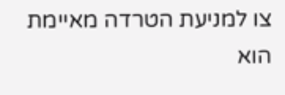צו למניעת הטרדה מאיימת הוא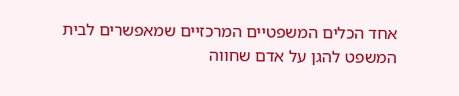אחד הכלים המשפטיים המרכזיים שמאפשרים לבית המשפט להגן על אדם שחווה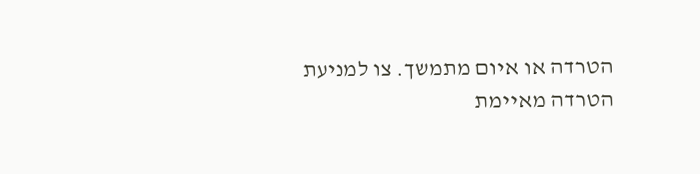הטרדה או איום מתמשך. צו למניעת הטרדה מאיימת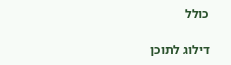כולל

דילוג לתוכן